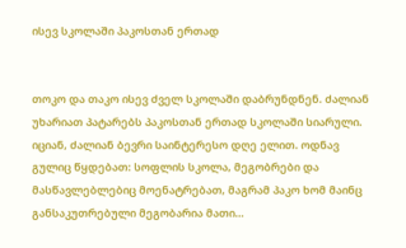ისევ სკოლაში პაკოსთან ერთად


თოკო და თაკო ისევ ძველ სკოლაში დაბრუნდნენ. ძალიან უხარიათ პატარებს პაკოსთან ერთად სკოლაში სიარული. იციან, ძალიან ბევრი საინტერესო დღე ელით. ოდნავ გულიც წყდებათ: სოფლის სკოლა, მეგობრები და მასწავლებლებიც მოენატრებათ, მაგრამ პაკო ხომ მაინც განსაკუთრებული მეგობარია მათი...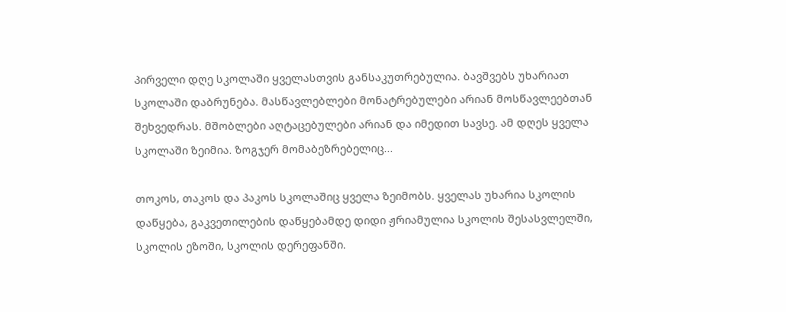პირველი დღე სკოლაში ყველასთვის განსაკუთრებულია. ბავშვებს უხარიათ სკოლაში დაბრუნება. მასწავლებლები მონატრებულები არიან მოსწავლეებთან შეხვედრას. მშობლები აღტაცებულები არიან და იმედით სავსე. ამ დღეს ყველა სკოლაში ზეიმია. ზოგჯერ მომაბეზრებელიც...

თოკოს, თაკოს და პაკოს სკოლაშიც ყველა ზეიმობს. ყველას უხარია სკოლის დაწყება, გაკვეთილების დაწყებამდე დიდი ჟრიამულია სკოლის შესასვლელში, სკოლის ეზოში, სკოლის დერეფანში.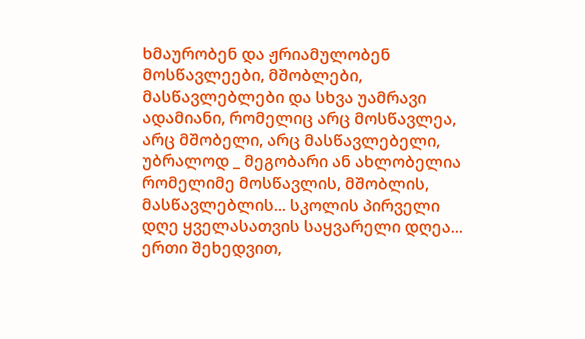ხმაურობენ და ჟრიამულობენ მოსწავლეები, მშობლები, მასწავლებლები და სხვა უამრავი ადამიანი, რომელიც არც მოსწავლეა, არც მშობელი, არც მასწავლებელი, უბრალოდ _ მეგობარი ან ახლობელია რომელიმე მოსწავლის, მშობლის, მასწავლებლის... სკოლის პირველი დღე ყველასათვის საყვარელი დღეა... ერთი შეხედვით,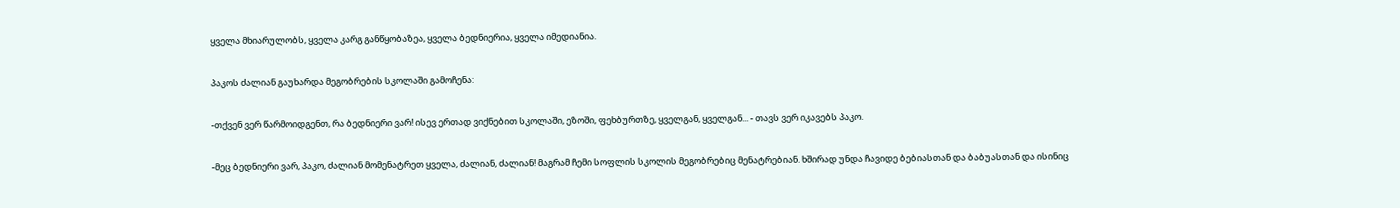ყველა მხიარულობს, ყველა კარგ განწყობაზეა, ყველა ბედნიერია, ყველა იმედიანია.

პაკოს ძალიან გაუხარდა მეგობრების სკოლაში გამოჩენა:

-თქვენ ვერ წარმოიდგენთ, რა ბედნიერი ვარ! ისევ ერთად ვიქნებით სკოლაში, ეზოში, ფეხბურთზე, ყველგან, ყველგან... - თავს ვერ იკავებს პაკო.

-მეც ბედნიერი ვარ, პაკო, ძალიან მომენატრეთ ყველა, ძალიან, ძალიან! მაგრამ ჩემი სოფლის სკოლის მეგობრებიც მენატრებიან. ხშირად უნდა ჩავიდე ბებიასთან და ბაბუასთან და ისინიც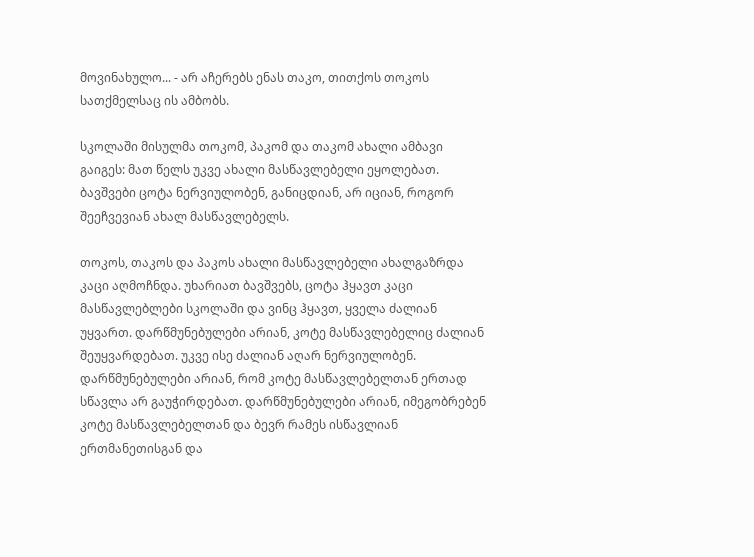მოვინახულო... - არ აჩერებს ენას თაკო, თითქოს თოკოს სათქმელსაც ის ამბობს.

სკოლაში მისულმა თოკომ, პაკომ და თაკომ ახალი ამბავი გაიგეს: მათ წელს უკვე ახალი მასწავლებელი ეყოლებათ. ბავშვები ცოტა ნერვიულობენ, განიცდიან, არ იციან, როგორ შეეჩვევიან ახალ მასწავლებელს.

თოკოს, თაკოს და პაკოს ახალი მასწავლებელი ახალგაზრდა კაცი აღმოჩნდა. უხარიათ ბავშვებს, ცოტა ჰყავთ კაცი მასწავლებლები სკოლაში და ვინც ჰყავთ, ყველა ძალიან უყვართ. დარწმუნებულები არიან, კოტე მასწავლებელიც ძალიან შეუყვარდებათ. უკვე ისე ძალიან აღარ ნერვიულობენ. დარწმუნებულები არიან, რომ კოტე მასწავლებელთან ერთად სწავლა არ გაუჭირდებათ. დარწმუნებულები არიან, იმეგობრებენ კოტე მასწავლებელთან და ბევრ რამეს ისწავლიან ერთმანეთისგან და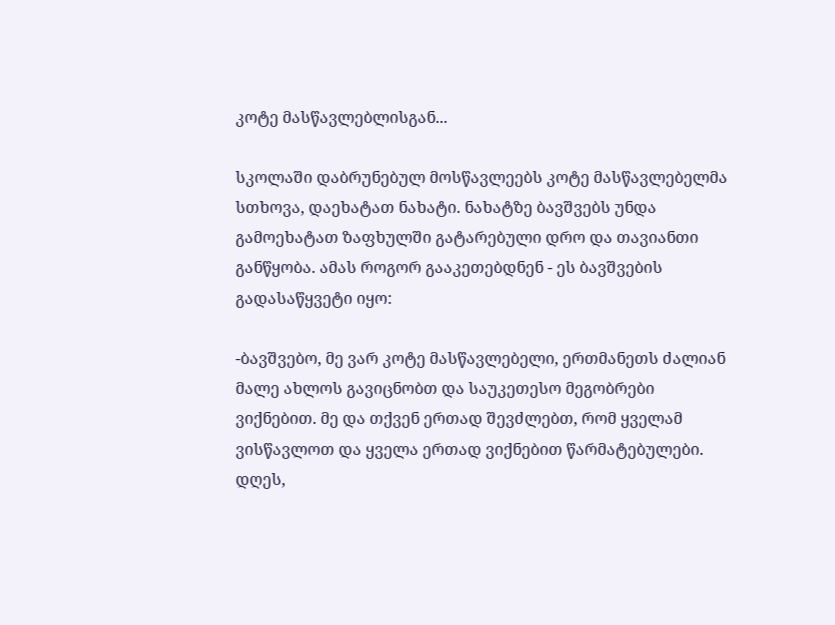კოტე მასწავლებლისგან...

სკოლაში დაბრუნებულ მოსწავლეებს კოტე მასწავლებელმა სთხოვა, დაეხატათ ნახატი. ნახატზე ბავშვებს უნდა გამოეხატათ ზაფხულში გატარებული დრო და თავიანთი განწყობა. ამას როგორ გააკეთებდნენ - ეს ბავშვების გადასაწყვეტი იყო:

-ბავშვებო, მე ვარ კოტე მასწავლებელი, ერთმანეთს ძალიან მალე ახლოს გავიცნობთ და საუკეთესო მეგობრები ვიქნებით. მე და თქვენ ერთად შევძლებთ, რომ ყველამ ვისწავლოთ და ყველა ერთად ვიქნებით წარმატებულები. დღეს,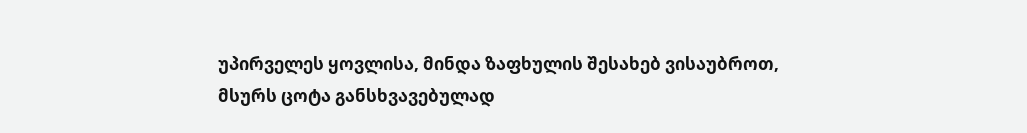უპირველეს ყოვლისა, მინდა ზაფხულის შესახებ ვისაუბროთ, მსურს ცოტა განსხვავებულად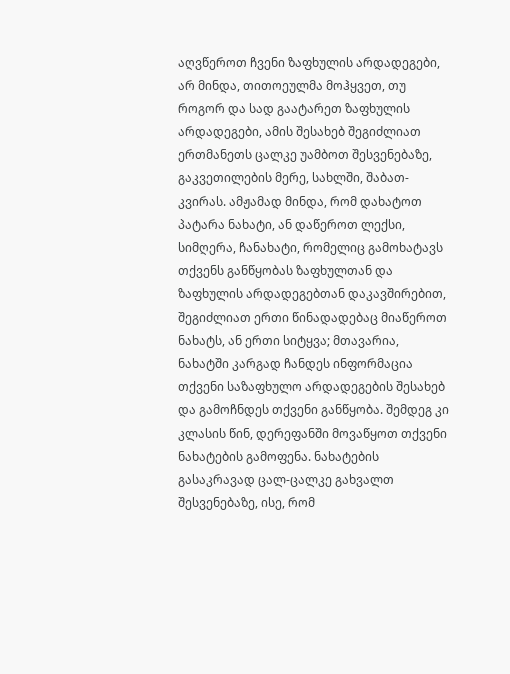აღვწეროთ ჩვენი ზაფხულის არდადეგები, არ მინდა, თითოეულმა მოჰყვეთ, თუ როგორ და სად გაატარეთ ზაფხულის არდადეგები, ამის შესახებ შეგიძლიათ ერთმანეთს ცალკე უამბოთ შესვენებაზე, გაკვეთილების მერე, სახლში, შაბათ-კვირას. ამჟამად მინდა, რომ დახატოთ პატარა ნახატი, ან დაწეროთ ლექსი, სიმღერა, ჩანახატი, რომელიც გამოხატავს თქვენს განწყობას ზაფხულთან და ზაფხულის არდადეგებთან დაკავშირებით, შეგიძლიათ ერთი წინადადებაც მიაწეროთ ნახატს, ან ერთი სიტყვა; მთავარია, ნახატში კარგად ჩანდეს ინფორმაცია თქვენი საზაფხულო არდადეგების შესახებ და გამოჩნდეს თქვენი განწყობა. შემდეგ კი კლასის წინ, დერეფანში მოვაწყოთ თქვენი ნახატების გამოფენა. ნახატების გასაკრავად ცალ-ცალკე გახვალთ შესვენებაზე, ისე, რომ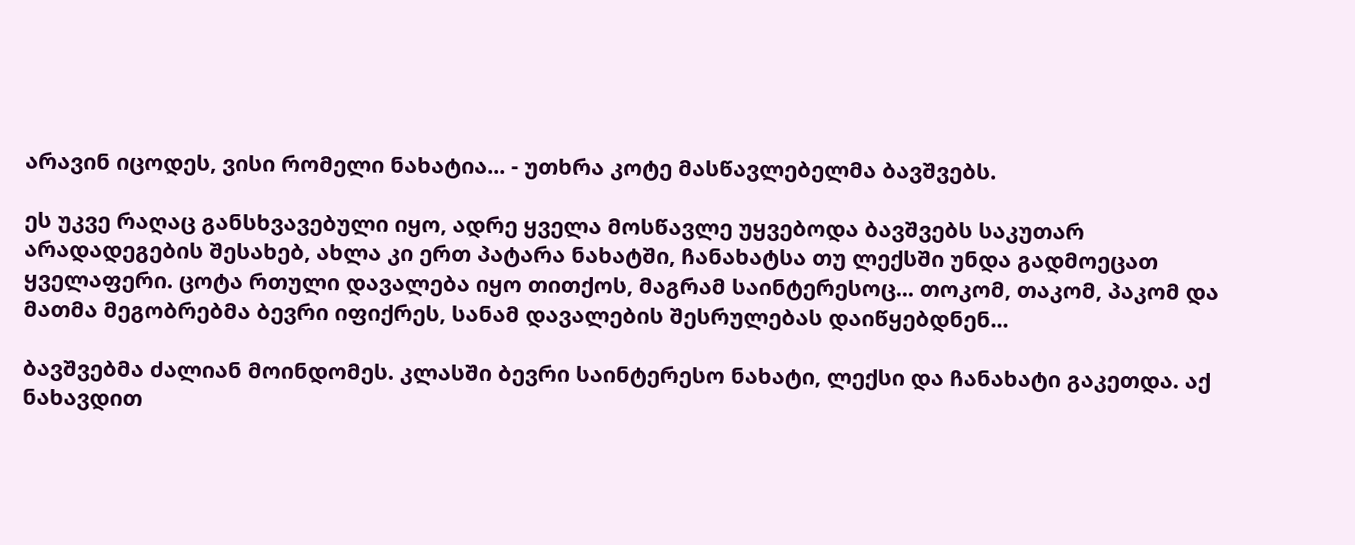არავინ იცოდეს, ვისი რომელი ნახატია... - უთხრა კოტე მასწავლებელმა ბავშვებს.

ეს უკვე რაღაც განსხვავებული იყო, ადრე ყველა მოსწავლე უყვებოდა ბავშვებს საკუთარ არადადეგების შესახებ, ახლა კი ერთ პატარა ნახატში, ჩანახატსა თუ ლექსში უნდა გადმოეცათ ყველაფერი. ცოტა რთული დავალება იყო თითქოს, მაგრამ საინტერესოც... თოკომ, თაკომ, პაკომ და მათმა მეგობრებმა ბევრი იფიქრეს, სანამ დავალების შესრულებას დაიწყებდნენ...

ბავშვებმა ძალიან მოინდომეს. კლასში ბევრი საინტერესო ნახატი, ლექსი და ჩანახატი გაკეთდა. აქ ნახავდით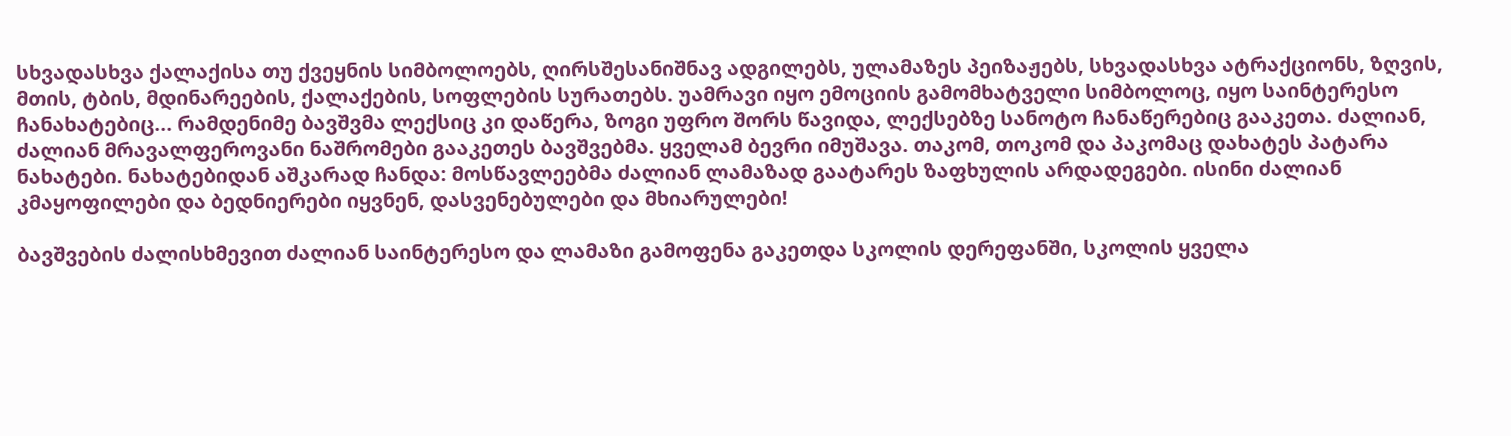სხვადასხვა ქალაქისა თუ ქვეყნის სიმბოლოებს, ღირსშესანიშნავ ადგილებს, ულამაზეს პეიზაჟებს, სხვადასხვა ატრაქციონს, ზღვის, მთის, ტბის, მდინარეების, ქალაქების, სოფლების სურათებს. უამრავი იყო ემოციის გამომხატველი სიმბოლოც, იყო საინტერესო ჩანახატებიც... რამდენიმე ბავშვმა ლექსიც კი დაწერა, ზოგი უფრო შორს წავიდა, ლექსებზე სანოტო ჩანაწერებიც გააკეთა. ძალიან, ძალიან მრავალფეროვანი ნაშრომები გააკეთეს ბავშვებმა. ყველამ ბევრი იმუშავა. თაკომ, თოკომ და პაკომაც დახატეს პატარა ნახატები. ნახატებიდან აშკარად ჩანდა: მოსწავლეებმა ძალიან ლამაზად გაატარეს ზაფხულის არდადეგები. ისინი ძალიან კმაყოფილები და ბედნიერები იყვნენ, დასვენებულები და მხიარულები!

ბავშვების ძალისხმევით ძალიან საინტერესო და ლამაზი გამოფენა გაკეთდა სკოლის დერეფანში, სკოლის ყველა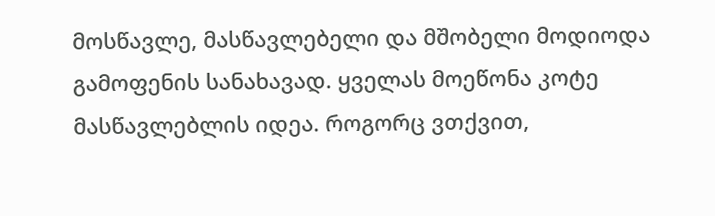მოსწავლე, მასწავლებელი და მშობელი მოდიოდა გამოფენის სანახავად. ყველას მოეწონა კოტე მასწავლებლის იდეა. როგორც ვთქვით,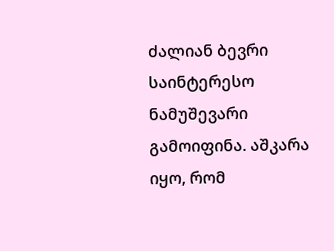ძალიან ბევრი საინტერესო ნამუშევარი გამოიფინა. აშკარა იყო, რომ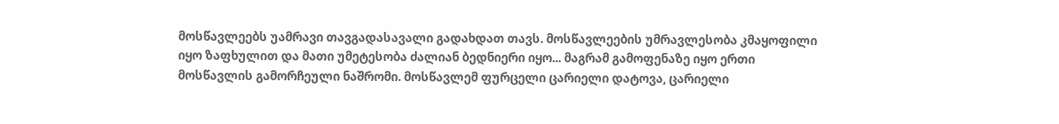მოსწავლეებს უამრავი თავგადასავალი გადახდათ თავს. მოსწავლეების უმრავლესობა კმაყოფილი იყო ზაფხულით და მათი უმეტესობა ძალიან ბედნიერი იყო... მაგრამ გამოფენაზე იყო ერთი მოსწავლის გამორჩეული ნაშრომი. მოსწავლემ ფურცელი ცარიელი დატოვა, ცარიელი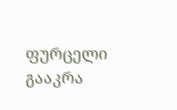ფურცელი გააკრა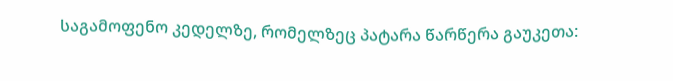საგამოფენო კედელზე, რომელზეც პატარა წარწერა გაუკეთა: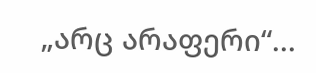„არც არაფერი“...